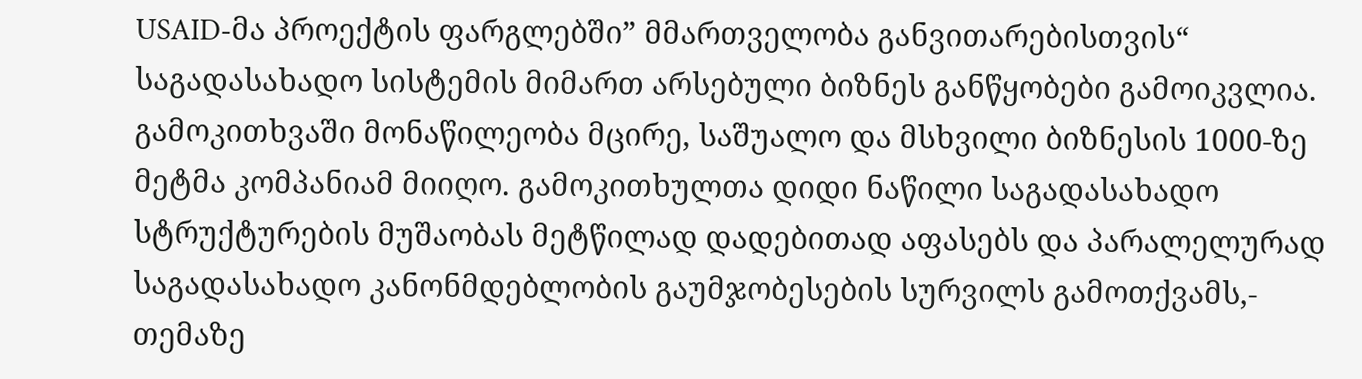USAID-მა პროექტის ფარგლებში” მმართველობა განვითარებისთვის“ საგადასახადო სისტემის მიმართ არსებული ბიზნეს განწყობები გამოიკვლია. გამოკითხვაში მონაწილეობა მცირე, საშუალო და მსხვილი ბიზნესის 1000-ზე მეტმა კომპანიამ მიიღო. გამოკითხულთა დიდი ნაწილი საგადასახადო სტრუქტურების მუშაობას მეტწილად დადებითად აფასებს და პარალელურად საგადასახადო კანონმდებლობის გაუმჯობესების სურვილს გამოთქვამს,- თემაზე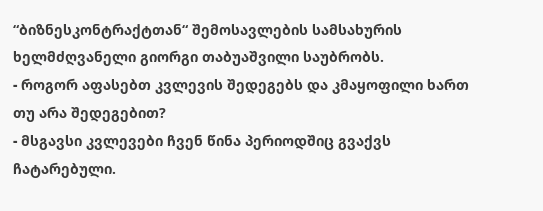“ბიზნესკონტრაქტთან“ შემოსავლების სამსახურის ხელმძღვანელი გიორგი თაბუაშვილი საუბრობს.
- როგორ აფასებთ კვლევის შედეგებს და კმაყოფილი ხართ თუ არა შედეგებით?
- მსგავსი კვლევები ჩვენ წინა პერიოდშიც გვაქვს ჩატარებული.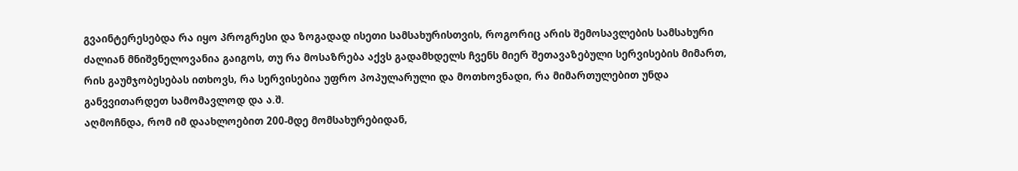გვაინტერესებდა რა იყო პროგრესი და ზოგადად ისეთი სამსახურისთვის, როგორიც არის შემოსავლების სამსახური ძალიან მნიშვნელოვანია გაიგოს, თუ რა მოსაზრება აქვს გადამხდელს ჩვენს მიერ შეთავაზებული სერვისების მიმართ, რის გაუმჯობესებას ითხოვს, რა სერვისებია უფრო პოპულარული და მოთხოვნადი, რა მიმართულებით უნდა განვვითარდეთ სამომავლოდ და ა.შ.
აღმოჩნდა, რომ იმ დაახლოებით 200-მდე მომსახურებიდან,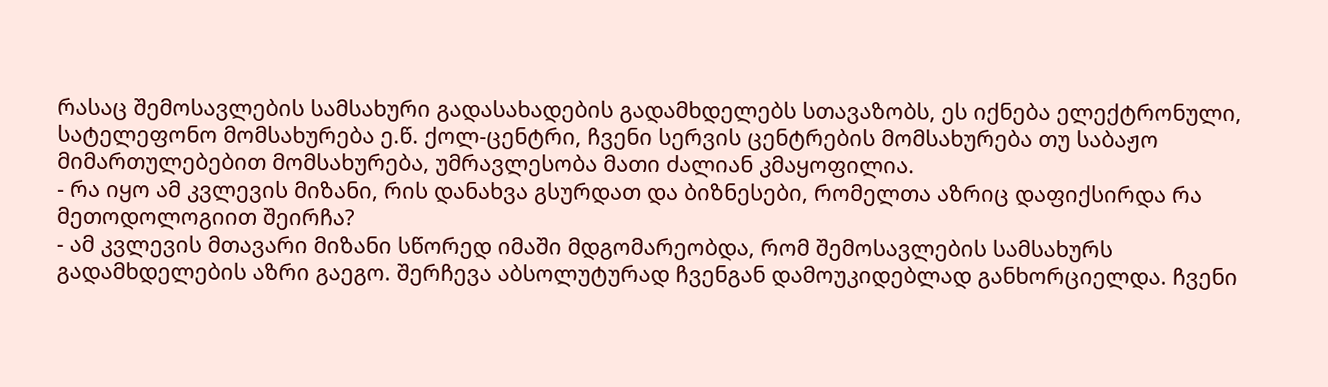რასაც შემოსავლების სამსახური გადასახადების გადამხდელებს სთავაზობს, ეს იქნება ელექტრონული, სატელეფონო მომსახურება ე.წ. ქოლ-ცენტრი, ჩვენი სერვის ცენტრების მომსახურება თუ საბაჟო მიმართულებებით მომსახურება, უმრავლესობა მათი ძალიან კმაყოფილია.
- რა იყო ამ კვლევის მიზანი, რის დანახვა გსურდათ და ბიზნესები, რომელთა აზრიც დაფიქსირდა რა მეთოდოლოგიით შეირჩა?
- ამ კვლევის მთავარი მიზანი სწორედ იმაში მდგომარეობდა, რომ შემოსავლების სამსახურს გადამხდელების აზრი გაეგო. შერჩევა აბსოლუტურად ჩვენგან დამოუკიდებლად განხორციელდა. ჩვენი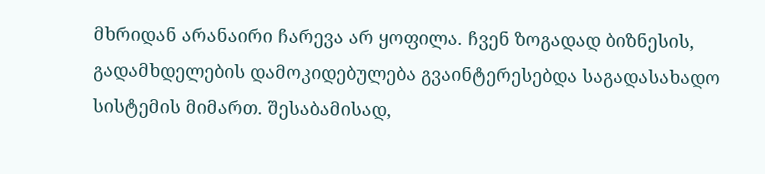მხრიდან არანაირი ჩარევა არ ყოფილა. ჩვენ ზოგადად ბიზნესის, გადამხდელების დამოკიდებულება გვაინტერესებდა საგადასახადო სისტემის მიმართ. შესაბამისად,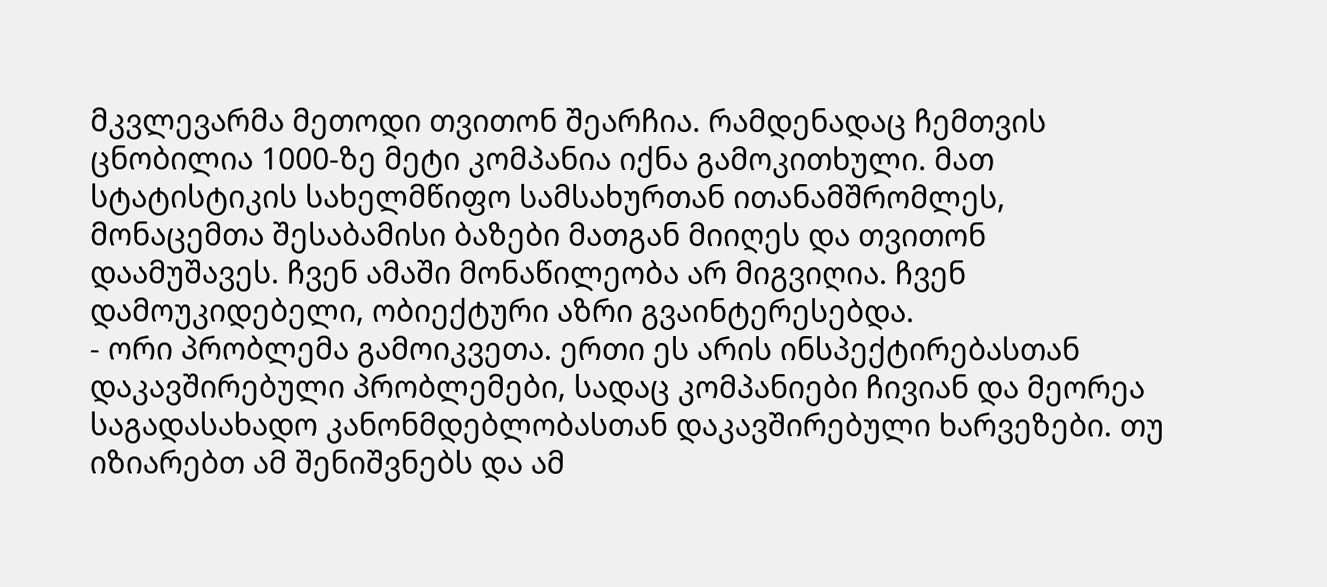მკვლევარმა მეთოდი თვითონ შეარჩია. რამდენადაც ჩემთვის ცნობილია 1000-ზე მეტი კომპანია იქნა გამოკითხული. მათ სტატისტიკის სახელმწიფო სამსახურთან ითანამშრომლეს, მონაცემთა შესაბამისი ბაზები მათგან მიიღეს და თვითონ დაამუშავეს. ჩვენ ამაში მონაწილეობა არ მიგვიღია. ჩვენ დამოუკიდებელი, ობიექტური აზრი გვაინტერესებდა.
- ორი პრობლემა გამოიკვეთა. ერთი ეს არის ინსპექტირებასთან დაკავშირებული პრობლემები, სადაც კომპანიები ჩივიან და მეორეა საგადასახადო კანონმდებლობასთან დაკავშირებული ხარვეზები. თუ იზიარებთ ამ შენიშვნებს და ამ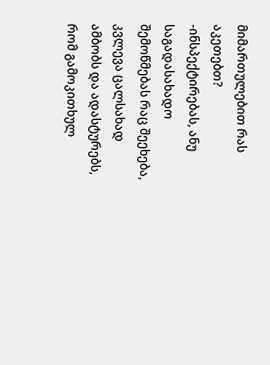მიმართულებით რას აკეთებთ?
-ინსპექტირებას, ანუ საგადასახადო შემოწმებას რაც შეეხება, კვლევა ცალსახად ამბობს და ადასტურებს, რომ გამოკითხულ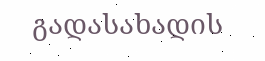გადასახადის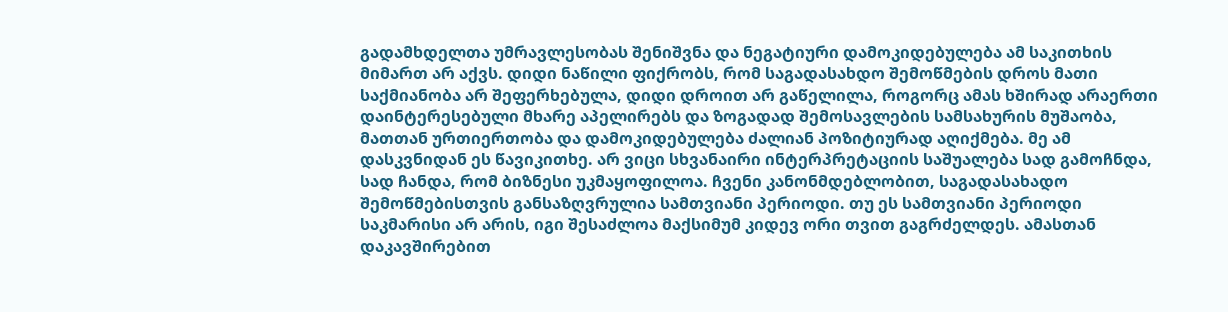გადამხდელთა უმრავლესობას შენიშვნა და ნეგატიური დამოკიდებულება ამ საკითხის მიმართ არ აქვს. დიდი ნაწილი ფიქრობს, რომ საგადასახდო შემოწმების დროს მათი საქმიანობა არ შეფერხებულა, დიდი დროით არ გაწელილა, როგორც ამას ხშირად არაერთი დაინტერესებული მხარე აპელირებს და ზოგადად შემოსავლების სამსახურის მუშაობა, მათთან ურთიერთობა და დამოკიდებულება ძალიან პოზიტიურად აღიქმება. მე ამ დასკვნიდან ეს წავიკითხე. არ ვიცი სხვანაირი ინტერპრეტაციის საშუალება სად გამოჩნდა, სად ჩანდა, რომ ბიზნესი უკმაყოფილოა. ჩვენი კანონმდებლობით, საგადასახადო შემოწმებისთვის განსაზღვრულია სამთვიანი პერიოდი. თუ ეს სამთვიანი პერიოდი საკმარისი არ არის, იგი შესაძლოა მაქსიმუმ კიდევ ორი თვით გაგრძელდეს. ამასთან დაკავშირებით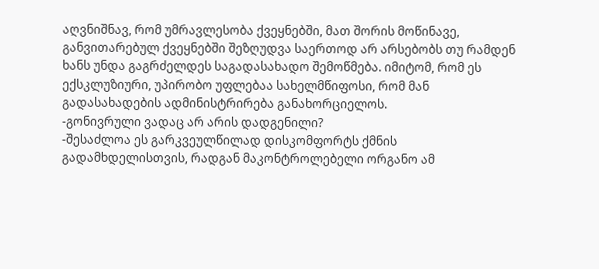აღვნიშნავ, რომ უმრავლესობა ქვეყნებში, მათ შორის მოწინავე, განვითარებულ ქვეყნებში შეზღუდვა საერთოდ არ არსებობს თუ რამდენ ხანს უნდა გაგრძელდეს საგადასახადო შემოწმება. იმიტომ, რომ ეს ექსკლუზიური, უპირობო უფლებაა სახელმწიფოსი, რომ მან გადასახადების ადმინისტრირება განახორციელოს.
-გონივრული ვადაც არ არის დადგენილი?
-შესაძლოა ეს გარკვეულწილად დისკომფორტს ქმნის გადამხდელისთვის, რადგან მაკონტროლებელი ორგანო ამ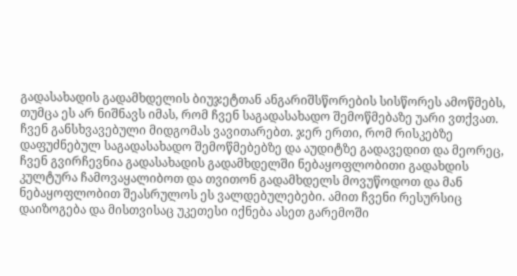გადასახადის გადამხდელის ბიუჯეტთან ანგარიშსწორების სისწორეს ამოწმებს, თუმცა ეს არ ნიშნავს იმას, რომ ჩვენ საგადასახადო შემოწმებაზე უარი ვთქვათ. ჩვენ განსხვავებული მიდგომას ვავითარებთ. ჯერ ერთი, რომ რისკებზე დაფუძნებულ საგადასახადო შემოწმებებზე და აუდიტზე გადავედით და მეორეც, ჩვენ გვირჩევნია გადასახადის გადამხდელში ნებაყოფლობითი გადახდის კულტურა ჩამოვაყალიბოთ და თვითონ გადამხდელს მოვუწოდოთ და მან ნებაყოფლობით შეასრულოს ეს ვალდებულებები. ამით ჩვენი რესურსიც დაიზოგება და მისთვისაც უკეთესი იქნება ასეთ გარემოში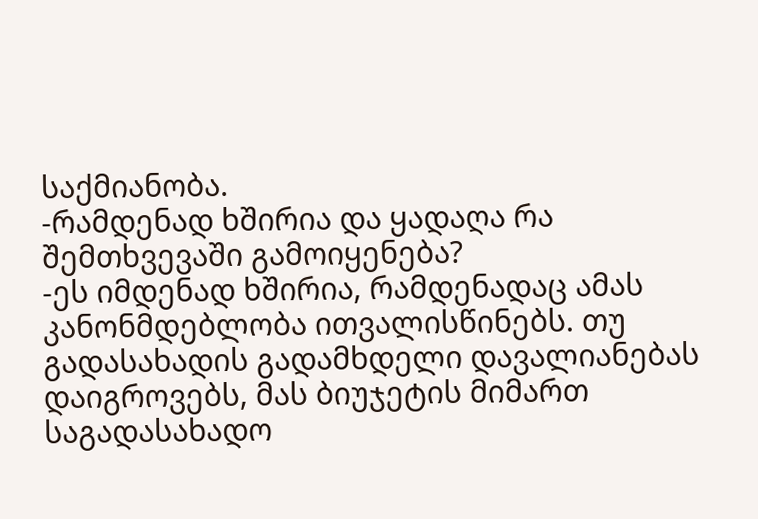საქმიანობა.
-რამდენად ხშირია და ყადაღა რა შემთხვევაში გამოიყენება?
-ეს იმდენად ხშირია, რამდენადაც ამას კანონმდებლობა ითვალისწინებს. თუ გადასახადის გადამხდელი დავალიანებას დაიგროვებს, მას ბიუჯეტის მიმართ საგადასახადო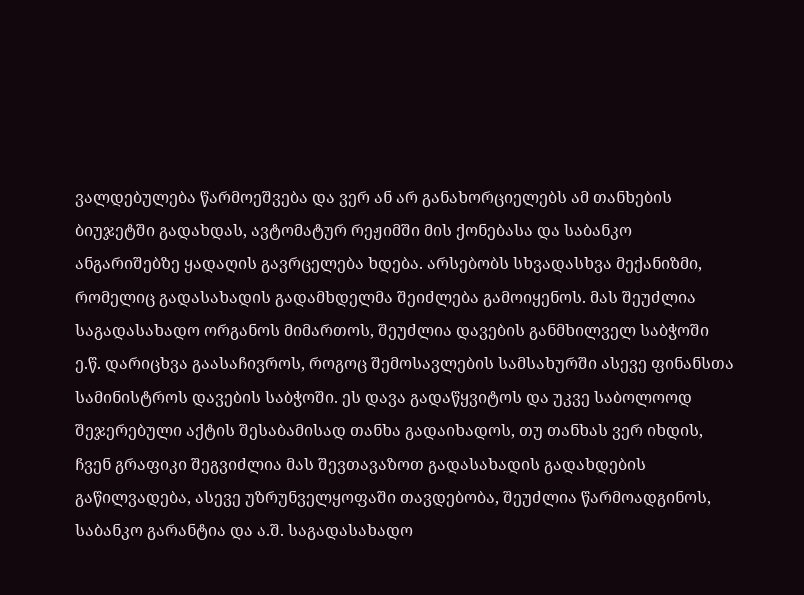ვალდებულება წარმოეშვება და ვერ ან არ განახორციელებს ამ თანხების ბიუჯეტში გადახდას, ავტომატურ რეჟიმში მის ქონებასა და საბანკო ანგარიშებზე ყადაღის გავრცელება ხდება. არსებობს სხვადასხვა მექანიზმი, რომელიც გადასახადის გადამხდელმა შეიძლება გამოიყენოს. მას შეუძლია საგადასახადო ორგანოს მიმართოს, შეუძლია დავების განმხილველ საბჭოში ე.წ. დარიცხვა გაასაჩივროს, როგოც შემოსავლების სამსახურში ასევე ფინანსთა სამინისტროს დავების საბჭოში. ეს დავა გადაწყვიტოს და უკვე საბოლოოდ შეჯერებული აქტის შესაბამისად თანხა გადაიხადოს, თუ თანხას ვერ იხდის, ჩვენ გრაფიკი შეგვიძლია მას შევთავაზოთ გადასახადის გადახდების გაწილვადება, ასევე უზრუნველყოფაში თავდებობა, შეუძლია წარმოადგინოს, საბანკო გარანტია და ა.შ. საგადასახადო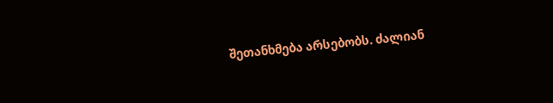შეთანხმება არსებობს. ძალიან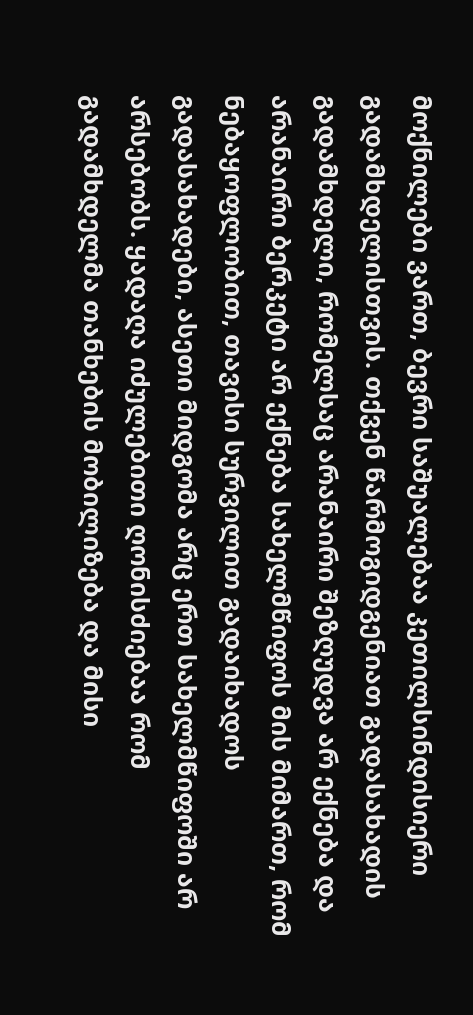მოქნილები ვართ, ბევრი საშუალებაა კეთილსინდისიერი გადამხდელისთვის. თქვენ წარმოგიდგენიათ გადასახადის გადამხდელი, რომელსაც არანაირი შეზღუდვა არ ექნება და არანაირი ბერკეტი არ ექნება სახელმწიფოს მის მიმართ, რომ ნებაყოფლობით, თავისი სურვილით გადაიხადოს გადასახადები, ასეთი მიდგომა არც ერთ სახელმწიფოში არ არსებობს. ყადაღა იძულებითი ღონისძიებაა რომ გადამხდელმა თანხების მობილიზება და მისი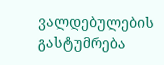ვალდებულების გასტუმრება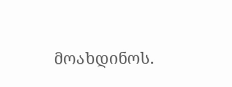მოახდინოს.